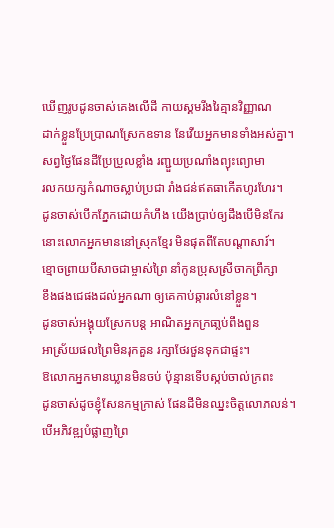ឃើញរូបដូនចាស់គេងលើដី កាយស្គមរីងរៃគ្មានវិញ្ញាណ
ដាក់ខ្លួនប្រែប្រាណស្រែកឧទាន នែវើយអ្នកមានទាំងអស់គ្នា។
សព្វថ្ងៃផែនដីប្រែប្រួលខ្លាំង រញ្ជួយប្រណាំងព្យុះព្យោមា
រលកយក្សកំណាចស្លាប់ប្រជា រាំងជន់ឥតធាកើតហូរហែរ។
ដូនចាស់បើកភ្នែកដោយកំហឹង យើងប្រាប់ឲ្យដឹងបើមិនកែរ
នោះលោកអ្នកមាននៅស្រុកខ្មែរ មិនផុតពីតែបណ្តាសារ៍។
ខ្មោចព្រាយបីសាចជាម្ចាស់ព្រៃ នាំកូនប្រុសស្រីចាកព្រឹក្សា
ខឹងផងជេផងដល់អ្នកណា ឲ្យគេកាប់ឆ្ការលំនៅខ្លួន។
ដូនចាស់អង្គុយស្រែកបន្ត អាណិតអ្នកក្រធា្លប់ពឹងពួន
អាស្រ័យផលព្រៃមិនរុកគួន រក្សាថែរថួនទុកជាផ្ទះ។
ឱលោកអ្នកមានឃ្លានមិនចប់ ប៉ុន្មានទើបស្កប់ចាល់ក្រពះ
ដូនចាស់ដូចខ្ញុំសែនកម្មក្រាស់ ផែនដីមិនឈ្នះចិត្តលោភលន់។
បើអភិវឌ្ឍបំផ្លាញព្រៃ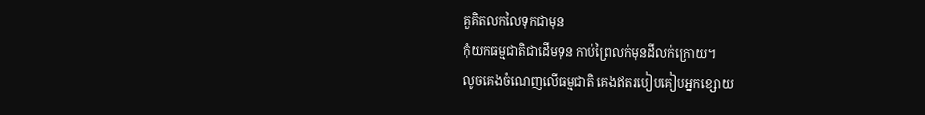គួគិតលកលៃទុកជាមុន
កុំយកធម្មជាតិជាដើមទុន កាប់ព្រៃលក់មុនដីលក់ក្រោយ។
លូចគេងចំណេញលើធម្មជាតិ គេងឥតរបៀបគៀបអ្នកខ្សោយ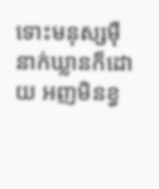ទោះមនុស្សម៉ឺនាក់ឃ្លានក៏ដោយ អញមិនខ្វ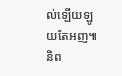ល់ឡើយឡូយតែអញ៕
និព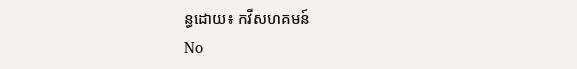ន្ធដោយ៖ កវីសហគមន៍
No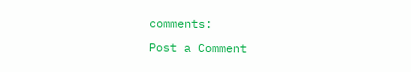comments:
Post a Comment